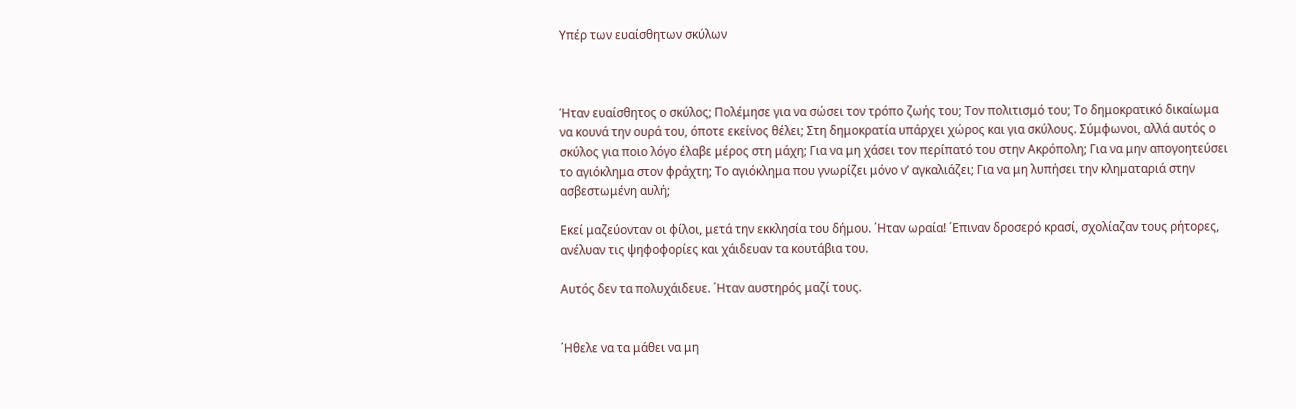Yπέρ των ευαίσθητων σκύλων



Ήταν ευαίσθητος ο σκύλος; Πολέμησε για να σώσει τον τρόπο ζωής του; Τον πολιτισμό του; Το δημοκρατικό δικαίωμα να κουνά την ουρά του, όποτε εκείνος θέλει; Στη δημοκρατία υπάρχει χώρος και για σκύλους. Σύμφωνοι, αλλά αυτός ο σκύλος για ποιο λόγο έλαβε μέρος στη μάχη; Για να μη χάσει τον περίπατό του στην Ακρόπολη; Για να μην απογοητεύσει το αγιόκλημα στον φράχτη; Το αγιόκλημα που γνωρίζει μόνο ν’ αγκαλιάζει; Για να μη λυπήσει την κληματαριά στην ασβεστωμένη αυλή;

Εκεί μαζεύονταν οι φίλοι, μετά την εκκλησία του δήμου. ΄Ηταν ωραία! ΄Επιναν δροσερό κρασί, σχολίαζαν τους ρήτορες, ανέλυαν τις ψηφοφορίες και χάιδευαν τα κουτάβια του.

Αυτός δεν τα πολυχάιδευε. ΄Ηταν αυστηρός μαζί τους.


΄Ηθελε να τα μάθει να μη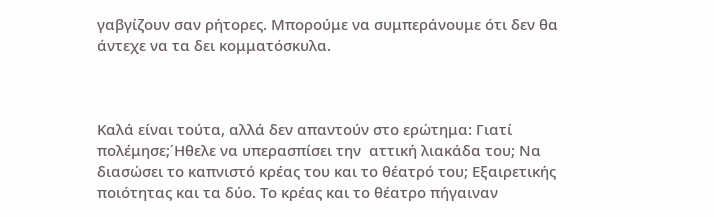γαβγίζουν σαν ρήτορες. Μπορούμε να συμπεράνουμε ότι δεν θα άντεχε να τα δει κομματόσκυλα.



Καλά είναι τούτα, αλλά δεν απαντούν στο ερώτημα: Γιατί πολέμησε;΄Ηθελε να υπερασπίσει την  αττική λιακάδα του; Να διασώσει το καπνιστό κρέας του και το θέατρό του; Εξαιρετικής ποιότητας και τα δύο. Το κρέας και το θέατρο πήγαιναν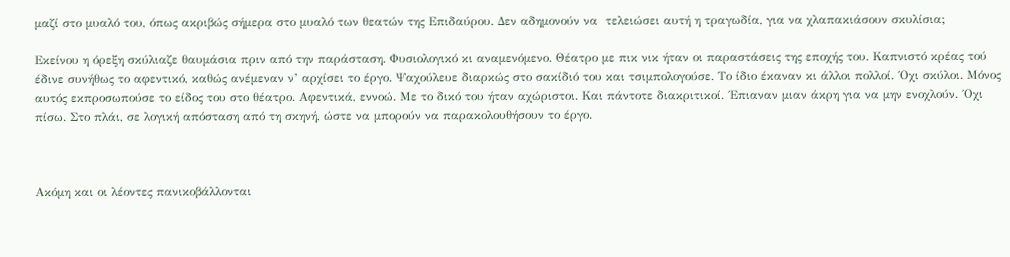μαζί στο μυαλό του, όπως ακριβώς σήμερα στο μυαλό των θεατών της Επιδαύρου. Δεν αδημονούν να  τελειώσει αυτή η τραγωδία, για να χλαπακιάσουν σκυλίσια;

Εκείνου η όρεξη σκύλιαζε θαυμάσια πριν από την παράσταση. Φυσιολογικό κι αναμενόμενο. Θέατρο με πικ νικ ήταν οι παραστάσεις της εποχής του. Καπνιστό κρέας τού έδινε συνήθως το αφεντικό, καθώς ανέμεναν ν’ αρχίσει το έργο. Ψαχούλευε διαρκώς στο σακίδιό του και τσιμπολογούσε. Το ίδιο έκαναν κι άλλοι πολλοί. ΄Οχι σκύλοι. Μόνος αυτός εκπροσωπούσε το είδος του στο θέατρο. Αφεντικά, εννοώ. Με το δικό του ήταν αχώριστοι. Και πάντοτε διακριτικοί. ΄Επιαναν μιαν άκρη για να μην ενοχλούν. ΄Οχι πίσω. Στο πλάι, σε λογική απόσταση από τη σκηνή, ώστε να μπορούν να παρακολουθήσουν το έργο.



Ακόμη και οι λέοντες πανικοβάλλονται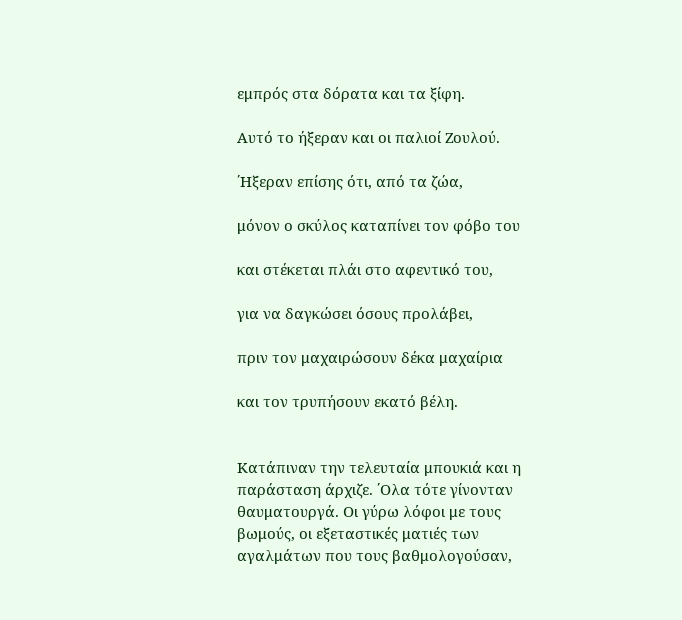εμπρός στα δόρατα και τα ξίφη.

Αυτό το ήξεραν και οι παλιοί Ζουλού.

΄Ηξεραν επίσης ότι, από τα ζώα,

μόνον ο σκύλος καταπίνει τον φόβο του

και στέκεται πλάι στο αφεντικό του,

για να δαγκώσει όσους προλάβει,

πριν τον μαχαιρώσουν δέκα μαχαίρια

και τον τρυπήσουν εκατό βέλη.


Κατάπιναν την τελευταία μπουκιά και η παράσταση άρχιζε. ΄Ολα τότε γίνονταν θαυματουργά. Οι γύρω λόφοι με τους βωμούς, οι εξεταστικές ματιές των αγαλμάτων που τους βαθμολογούσαν,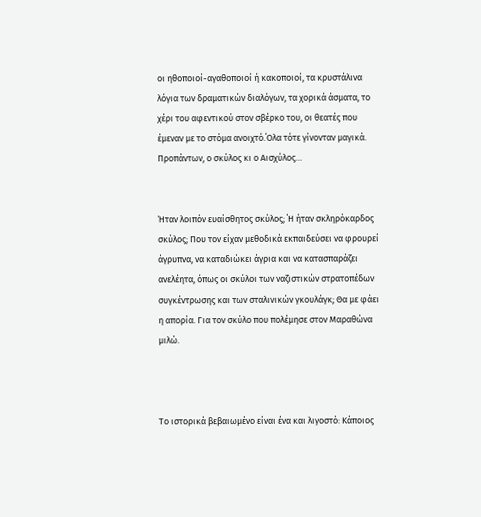οι ηθοποιοί-αγαθοποιοί ή κακοποιοί, τα κρυστάλινα λόγια των δραματικών διαλόγων, τα χορικά άσματα, το χέρι του αφεντικού στον σβέρκο του, οι θεατές που έμεναν με το στόμα ανοιχτό.΄Ολα τότε γίνονταν μαγικά. Προπάντων, ο σκύλος κι ο Αισχύλος…


Ήταν λοιπόν ευαίσθητος σκύλος; ΄Η ήταν σκληρόκαρδος σκύλος; Που τον είχαν μεθοδικά εκπαιδεύσει να φρουρεί άγρυπνα, να καταδιώκει άγρια και να κατασπαράζει ανελέητα, όπως οι σκύλοι των ναζιστικών στρατοπέδων συγκέντρωσης και των σταλινικών γκουλάγκ; Θα με φάει η απορία. Για τον σκύλο που πολέμησε στον Μαραθώνα μιλώ.



Το ιστορικά βεβαιωμένο είναι ένα και λιγοστό: Κάποιος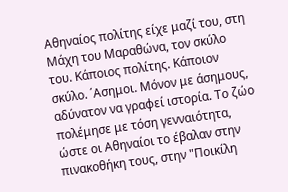Αθηναίος πολίτης είχε μαζί του, στη Μάχη του Μαραθώνα, τον σκύλο του. Κάποιος πολίτης. Κάποιον σκύλο. ΄Ασημοι. Μόνον με άσημους, αδύνατον να γραφεί ιστορία. Το ζώο πολέμησε με τόση γενναιότητα, ώστε οι Αθηναίοι το έβαλαν στην πινακοθήκη τους, στην "Ποικίλη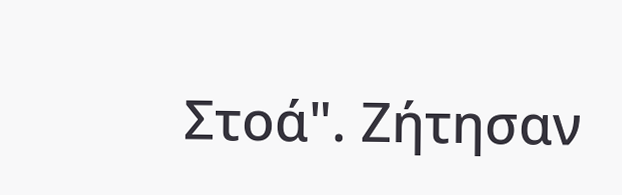Στοά". Ζήτησαν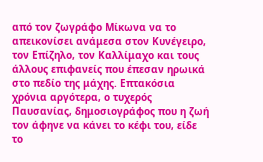από τον ζωγράφο Μίκωνα να το απεικονίσει ανάμεσα στον Κυνέγειρο, τον Επίζηλο, τον Καλλίμαχο και τους άλλους επιφανείς που έπεσαν ηρωικά στο πεδίο της μάχης. Επτακόσια χρόνια αργότερα, ο τυχερός Παυσανίας, δημοσιογράφος που η ζωή τον άφηνε να κάνει το κέφι του, είδε το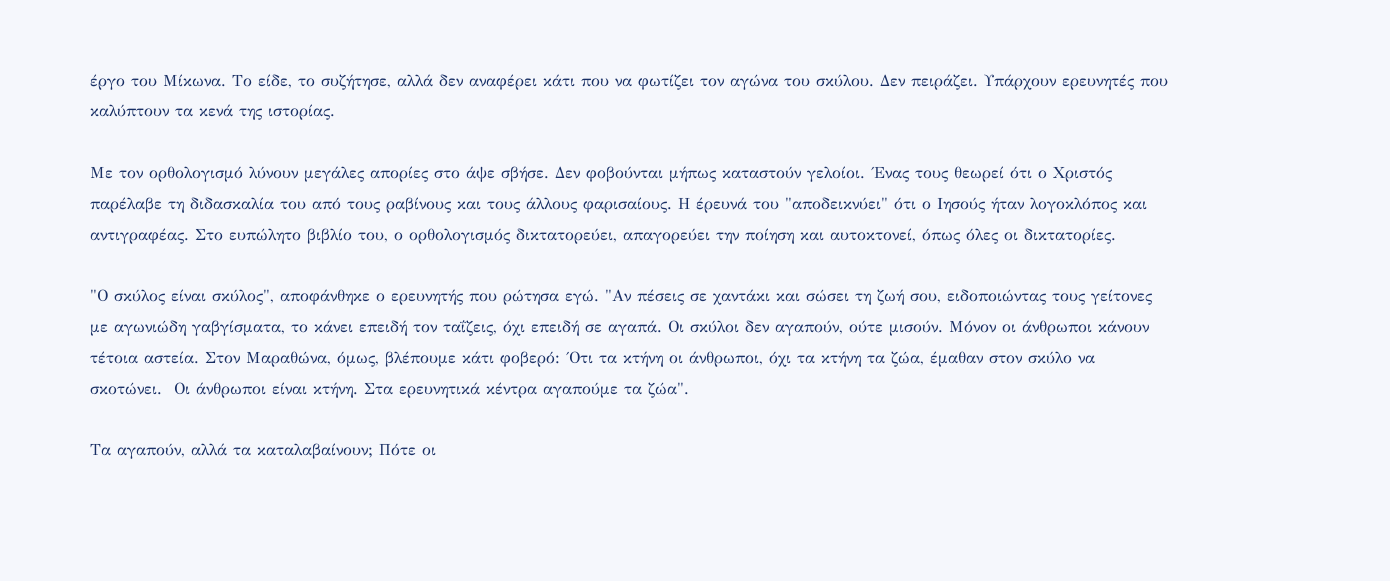έργο του Μίκωνα. Το είδε, το συζήτησε, αλλά δεν αναφέρει κάτι που να φωτίζει τον αγώνα του σκύλου. Δεν πειράζει. Υπάρχουν ερευνητές που καλύπτουν τα κενά της ιστορίας.

Με τον ορθολογισμό λύνουν μεγάλες απορίες στο άψε σβήσε. Δεν φοβούνται μήπως καταστούν γελοίοι. ΄Ενας τους θεωρεί ότι ο Χριστός παρέλαβε τη διδασκαλία του από τους ραβίνους και τους άλλους φαρισαίους. Η έρευνά του "αποδεικνύει" ότι ο Ιησούς ήταν λογοκλόπος και αντιγραφέας. Στο ευπώλητο βιβλίο του, ο ορθολογισμός δικτατορεύει, απαγορεύει την ποίηση και αυτοκτονεί, όπως όλες οι δικτατορίες.

"Ο σκύλος είναι σκύλος", αποφάνθηκε ο ερευνητής που ρώτησα εγώ. "Αν πέσεις σε χαντάκι και σώσει τη ζωή σου, ειδοποιώντας τους γείτονες με αγωνιώδη γαβγίσματα, το κάνει επειδή τον ταΐζεις, όχι επειδή σε αγαπά. Οι σκύλοι δεν αγαπούν, ούτε μισούν. Μόνον οι άνθρωποι κάνουν τέτοια αστεία. Στον Μαραθώνα, όμως, βλέπουμε κάτι φοβερό: ΄Οτι τα κτήνη οι άνθρωποι, όχι τα κτήνη τα ζώα, έμαθαν στον σκύλο να σκοτώνει.  Οι άνθρωποι είναι κτήνη. Στα ερευνητικά κέντρα αγαπούμε τα ζώα".

Τα αγαπούν, αλλά τα καταλαβαίνουν; Πότε οι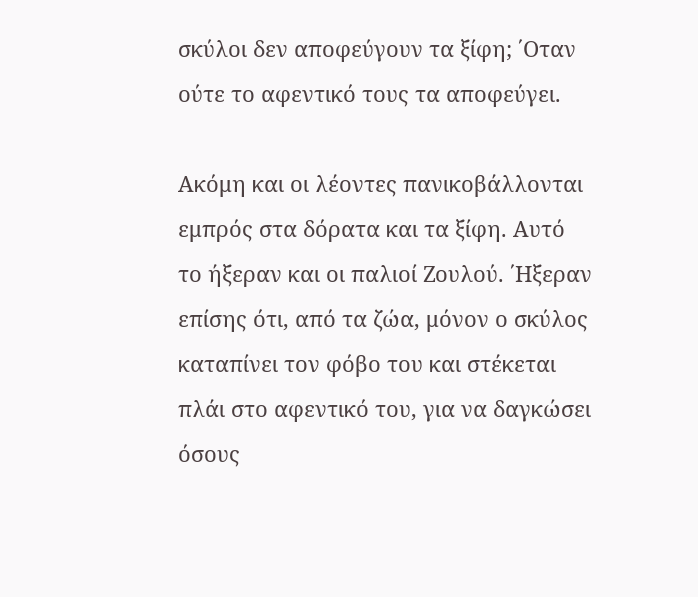σκύλοι δεν αποφεύγουν τα ξίφη; ΄Οταν ούτε το αφεντικό τους τα αποφεύγει.

Ακόμη και οι λέοντες πανικοβάλλονται εμπρός στα δόρατα και τα ξίφη. Αυτό το ήξεραν και οι παλιοί Ζουλού. ΄Ηξεραν επίσης ότι, από τα ζώα, μόνον ο σκύλος καταπίνει τον φόβο του και στέκεται πλάι στο αφεντικό του, για να δαγκώσει όσους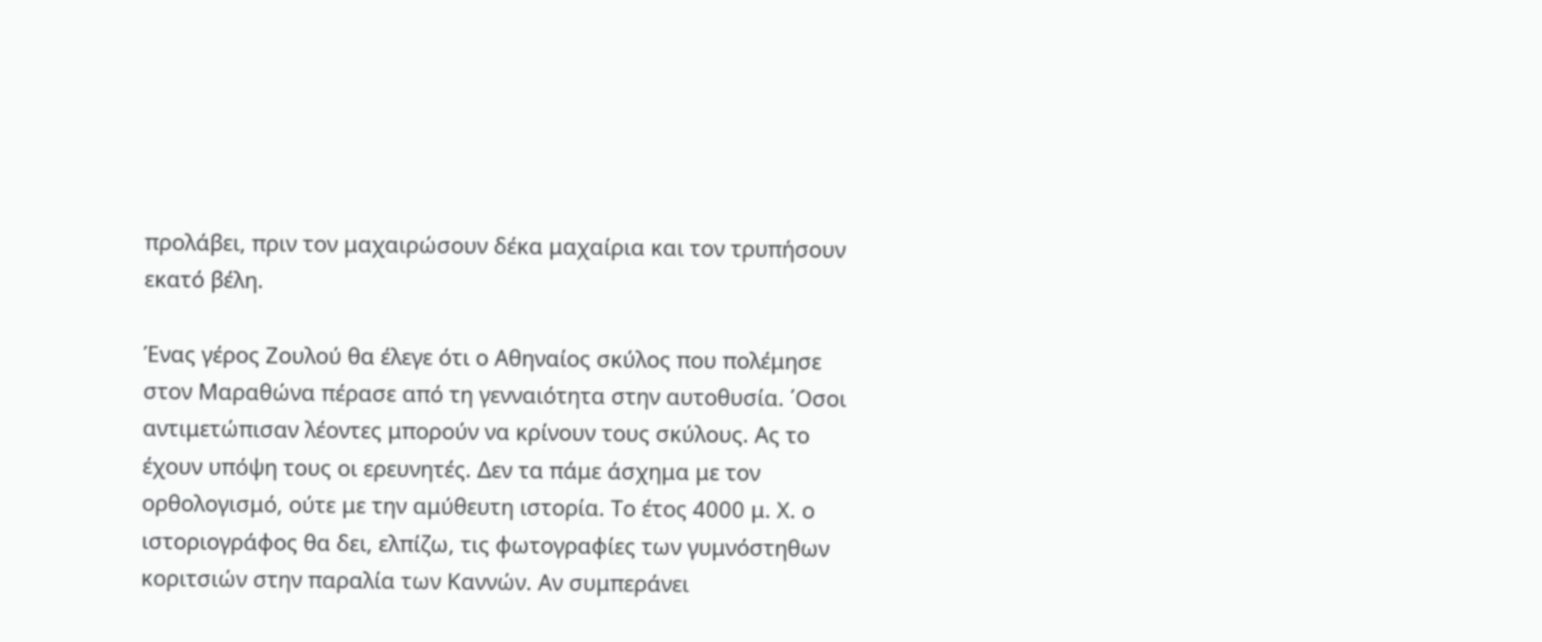προλάβει, πριν τον μαχαιρώσουν δέκα μαχαίρια και τον τρυπήσουν εκατό βέλη.

Ένας γέρος Ζουλού θα έλεγε ότι ο Αθηναίος σκύλος που πολέμησε στον Μαραθώνα πέρασε από τη γενναιότητα στην αυτοθυσία. ΄Οσοι αντιμετώπισαν λέοντες μπορούν να κρίνουν τους σκύλους. Aς το έχουν υπόψη τους οι ερευνητές. Δεν τα πάμε άσχημα με τον ορθολογισμό, ούτε με την αμύθευτη ιστορία. Το έτος 4000 μ. Χ. ο ιστοριογράφος θα δει, ελπίζω, τις φωτογραφίες των γυμνόστηθων κοριτσιών στην παραλία των Καννών. Αν συμπεράνει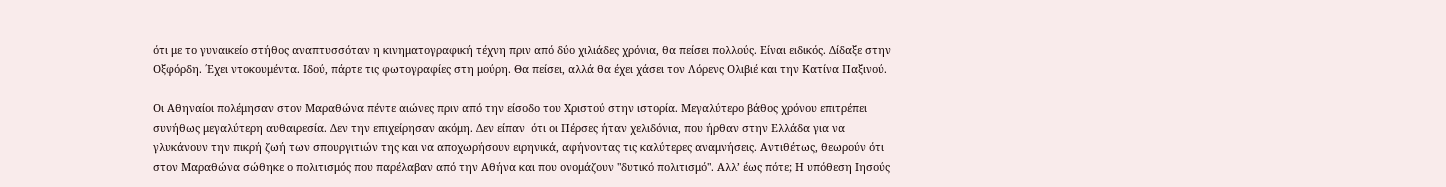ότι με το γυναικείο στήθος αναπτυσσόταν η κινηματογραφική τέχνη πριν από δύο χιλιάδες χρόνια, θα πείσει πολλούς. Είναι ειδικός. Δίδαξε στην Οξφόρδη. ΄Εχει ντοκουμέντα. Ιδού, πάρτε τις φωτογραφίες στη μούρη. Θα πείσει, αλλά θα έχει χάσει τον Λόρενς Ολιβιέ και την Κατίνα Παξινού.

Οι Αθηναίοι πολέμησαν στον Μαραθώνα πέντε αιώνες πριν από την είσοδο του Χριστού στην ιστορία. Μεγαλύτερο βάθος χρόνου επιτρέπει συνήθως μεγαλύτερη αυθαιρεσία. Δεν την επιχείρησαν ακόμη. Δεν είπαν  ότι οι Πέρσες ήταν χελιδόνια, που ήρθαν στην Ελλάδα για να γλυκάνουν την πικρή ζωή των σπουργιτιών της και να αποχωρήσουν ειρηνικά, αφήνοντας τις καλύτερες αναμνήσεις. Αντιθέτως, θεωρούν ότι στον Μαραθώνα σώθηκε ο πολιτισμός που παρέλαβαν από την Αθήνα και που ονομάζουν "δυτικό πολιτισμό". Αλλ’ έως πότε; Η υπόθεση Ιησούς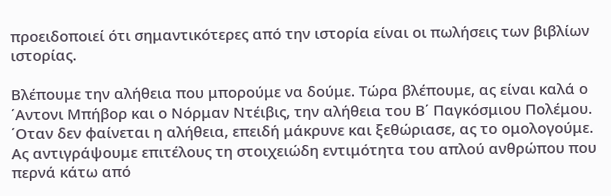προειδοποιεί ότι σημαντικότερες από την ιστορία είναι οι πωλήσεις των βιβλίων ιστορίας.

Βλέπουμε την αλήθεια που μπορούμε να δούμε. Τώρα βλέπουμε, ας είναι καλά ο ΄Αντονι Μπήβορ και ο Νόρμαν Ντέιβις, την αλήθεια του Β΄ Παγκόσμιου Πολέμου. ΄Οταν δεν φαίνεται η αλήθεια, επειδή μάκρυνε και ξεθώριασε, ας το ομολογούμε. Ας αντιγράψουμε επιτέλους τη στοιχειώδη εντιμότητα του απλού ανθρώπου που περνά κάτω από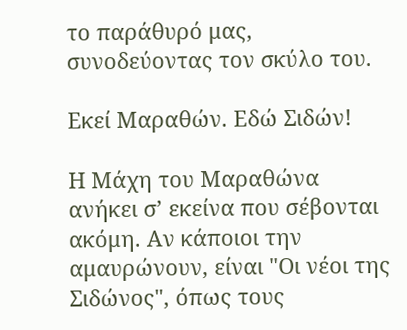το παράθυρό μας, συνοδεύοντας τον σκύλο του.

Εκεί Μαραθών. Εδώ Σιδών!

Η Μάχη του Μαραθώνα ανήκει σ’ εκείνα που σέβονται ακόμη. Αν κάποιοι την αμαυρώνουν, είναι "Οι νέοι της Σιδώνος", όπως τους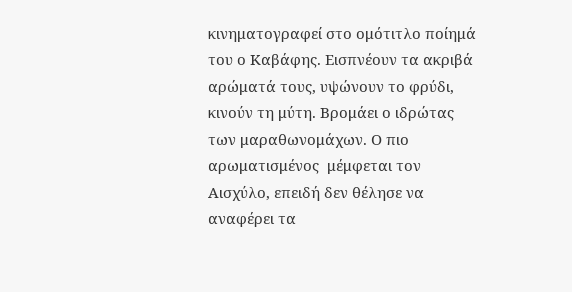κινηματογραφεί στο ομότιτλο ποίημά του ο Καβάφης. Εισπνέουν τα ακριβά αρώματά τους, υψώνουν το φρύδι, κινούν τη μύτη. Βρομάει ο ιδρώτας των μαραθωνομάχων. Ο πιο αρωματισμένος  μέμφεται τον Αισχύλο, επειδή δεν θέλησε να αναφέρει τα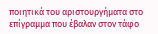ποιητικά του αριστουργήματα στο επίγραμμα που έβαλαν στον τάφο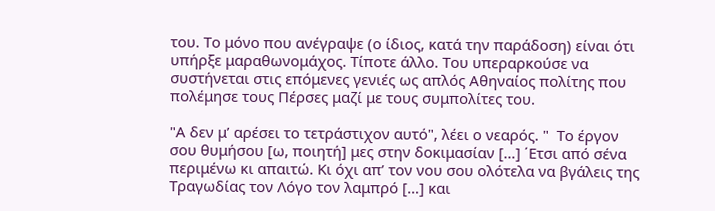του. Το μόνο που ανέγραψε (ο ίδιος, κατά την παράδοση) είναι ότι υπήρξε μαραθωνομάχος. Τίποτε άλλο. Του υπεραρκούσε να συστήνεται στις επόμενες γενιές ως απλός Αθηναίος πολίτης που πολέμησε τους Πέρσες μαζί με τους συμπολίτες του.

"Α δεν μ’ αρέσει το τετράστιχον αυτό", λέει ο νεαρός. "  Το έργον σου θυμήσου [ω, ποιητή] μες στην δοκιμασίαν […] ΄Ετσι από σένα περιμένω κι απαιτώ. Κι όχι απ’ τον νου σου ολότελα να βγάλεις της Τραγωδίας τον Λόγο τον λαμπρό […] και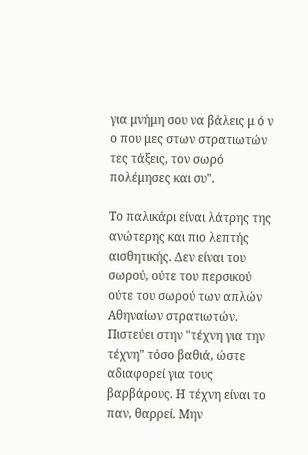για μνήμη σου να βάλεις μ ό ν ο που μες στων στρατιωτών τες τάξεις, τον σωρό πολέμησες και συ".

Το παλικάρι είναι λάτρης της ανώτερης και πιο λεπτής αισθητικής. Δεν είναι του σωρού, ούτε του περσικού ούτε του σωρού των απλών Αθηναίων στρατιωτών. Πιστεύει στην "τέχνη για την τέχνη" τόσο βαθιά, ώστε αδιαφορεί για τους βαρβάρους. Η τέχνη είναι το παν, θαρρεί. Μην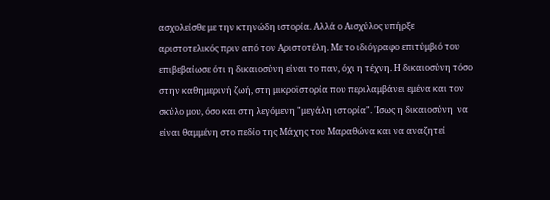ασχολείσθε με την κτηνώδη ιστορία. Αλλά ο Αισχύλος υπήρξε αριστοτελικός πριν από τον Αριστοτέλη. Με το ιδιόγραφο επιτύμβιό του επιβεβαίωσε ότι η δικαιοσύνη είναι το παν, όχι η τέχνη. Η δικαιοσύνη τόσο στην καθημερινή ζωή, στη μικροϊστορία που περιλαμβάνει εμένα και τον σκύλο μου, όσο και στη λεγόμενη "μεγάλη ιστορία". ΄Ισως η δικαιοσύνη  να είναι θαμμένη στο πεδίο της Μάχης του Μαραθώνα και να αναζητεί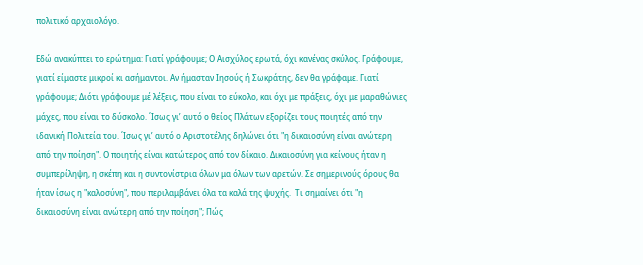πολιτικό αρχαιολόγο.

Εδώ ανακύπτει το ερώτημα: Γιατί γράφουμε; Ο Αισχύλος ερωτά, όχι κανένας σκύλος. Γράφουμε, γιατί είμαστε μικροί κι ασήμαντοι. Αν ήμασταν Ιησούς ή Σωκράτης, δεν θα γράφαμε. Γιατί γράφουμε; Διότι γράφουμε μέ λέξεις, που είναι το εύκολο, και όχι με πράξεις, όχι με μαραθώνιες μάχες, που είναι το δύσκολο. ΄Ισως γι’ αυτό ο θείος Πλάτων εξορίζει τους ποιητές από την ιδανική Πολιτεία του. ΄Ισως γι’ αυτό ο Αριστοτέλης δηλώνει ότι "η δικαιοσύνη είναι ανώτερη από την ποίηση". Ο ποιητής είναι κατώτερος από τον δίκαιο. Δικαιοσύνη για κείνους ήταν η συμπερίληψη, η σκέπη και η συντονίστρια όλων μα όλων των αρετών. Σε σημερινούς όρους θα ήταν ίσως η "καλοσύνη", που περιλαμβάνει όλα τα καλά της ψυχής.  Τι σημαίνει ότι "η δικαιοσύνη είναι ανώτερη από την ποίηση"; Πώς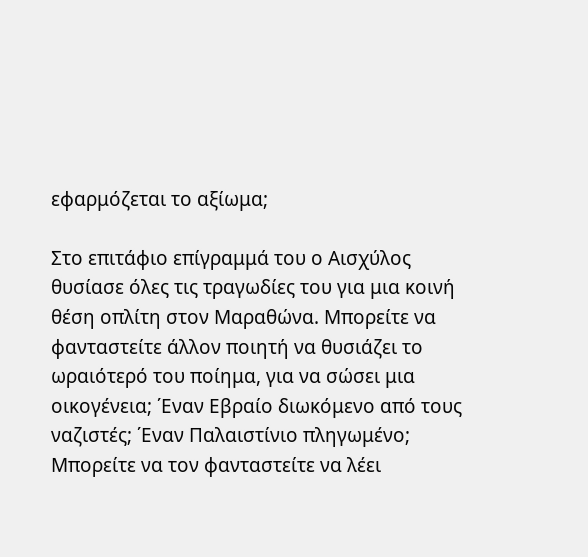εφαρμόζεται το αξίωμα;

Στο επιτάφιο επίγραμμά του ο Αισχύλος θυσίασε όλες τις τραγωδίες του για μια κοινή θέση οπλίτη στον Μαραθώνα. Μπορείτε να φανταστείτε άλλον ποιητή να θυσιάζει το ωραιότερό του ποίημα, για να σώσει μια οικογένεια; ΄Εναν Εβραίο διωκόμενο από τους ναζιστές; ΄Εναν Παλαιστίνιο πληγωμένο; Μπορείτε να τον φανταστείτε να λέει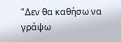"Δεν θα καθήσω να γράψω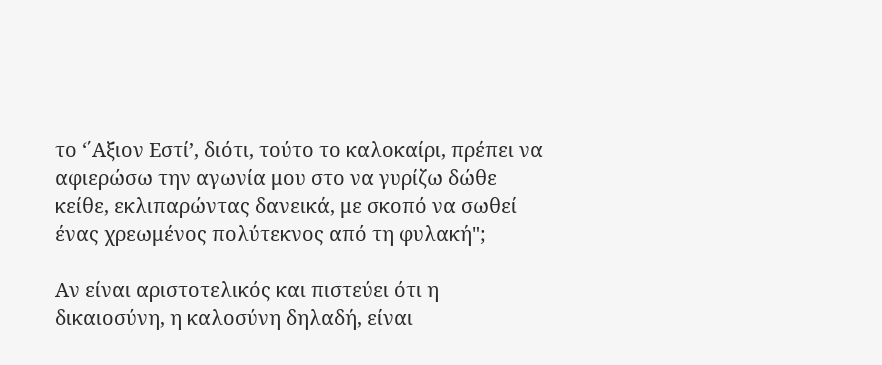το ‘΄Αξιον Εστί’, διότι, τούτο το καλοκαίρι, πρέπει να αφιερώσω την αγωνία μου στο να γυρίζω δώθε κείθε, εκλιπαρώντας δανεικά, με σκοπό να σωθεί ένας χρεωμένος πολύτεκνος από τη φυλακή";

Αν είναι αριστοτελικός και πιστεύει ότι η δικαιοσύνη, η καλοσύνη δηλαδή, είναι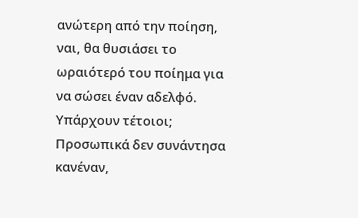ανώτερη από την ποίηση, ναι, θα θυσιάσει το ωραιότερό του ποίημα για να σώσει έναν αδελφό. Υπάρχουν τέτοιοι; Προσωπικά δεν συνάντησα κανέναν,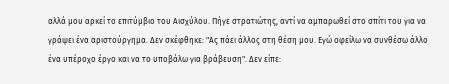αλλά μου αρκεί το επιτύμβιο του Αισχύλου. Πήγε στρατιώτης, αντί να αμπαρωθεί στο σπίτι του για να γράψει ένα αριστούργημα. Δεν σκέφθηκε: "Ας πάει άλλος στη θέση μου. Εγώ οφείλω να συνθέσω άλλο ένα υπέροχο έργο και να το υποβάλω για βράβευση". Δεν είπε: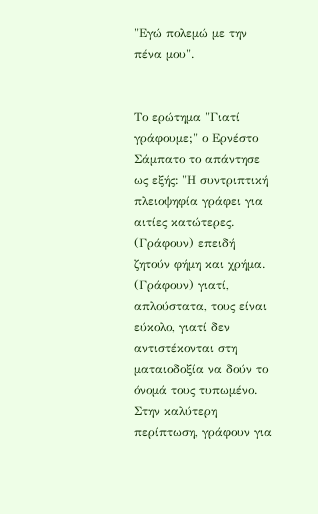"Εγώ πολεμώ με την πένα μου".


Το ερώτημα "Γιατί γράφουμε;" ο Ερνέστο Σάμπατο το απάντησε ως εξής: "Η συντριπτική πλειοψηφία γράφει για αιτίες κατώτερες. (Γράφουν) επειδή ζητούν φήμη και χρήμα. (Γράφουν) γιατί, απλούστατα, τους είναι εύκολο, γιατί δεν αντιστέκονται στη ματαιοδοξία να δούν το όνομά τους τυπωμένο. Στην καλύτερη περίπτωση, γράφουν για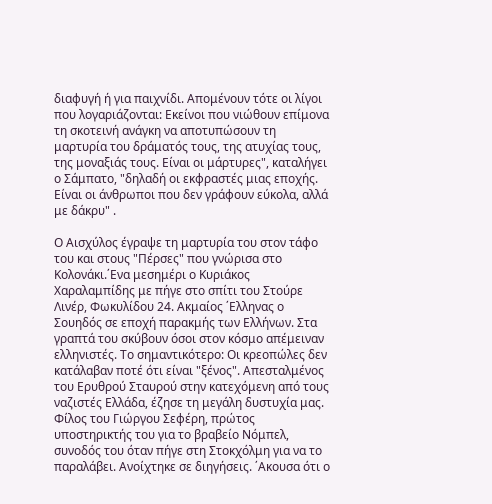διαφυγή ή για παιχνίδι. Απομένουν τότε οι λίγοι που λογαριάζονται: Εκείνοι που νιώθουν επίμονα τη σκοτεινή ανάγκη να αποτυπώσουν τη μαρτυρία του δράματός τους, της ατυχίας τους, της μοναξιάς τους. Είναι οι μάρτυρες", καταλήγει ο Σάμπατο, "δηλαδή οι εκφραστές μιας εποχής. Είναι οι άνθρωποι που δεν γράφουν εύκολα, αλλά με δάκρυ" .

Ο Αισχύλος έγραψε τη μαρτυρία του στον τάφο του και στους "Πέρσες" που γνώρισα στο Κολονάκι.΄Ενα μεσημέρι ο Κυριάκος Χαραλαμπίδης με πήγε στο σπίτι του Στούρε Λινέρ, Φωκυλίδου 24. Ακμαίος ΄Ελληνας ο Σουηδός σε εποχή παρακμής των Ελλήνων. Στα γραπτά του σκύβουν όσοι στον κόσμο απέμειναν ελληνιστές. Το σημαντικότερο: Οι κρεοπώλες δεν κατάλαβαν ποτέ ότι είναι "ξένος". Απεσταλμένος του Ερυθρού Σταυρού στην κατεχόμενη από τους ναζιστές Ελλάδα, έζησε τη μεγάλη δυστυχία μας. Φίλος του Γιώργου Σεφέρη, πρώτος υποστηρικτής του για το βραβείο Νόμπελ, συνοδός του όταν πήγε στη Στοκχόλμη για να το παραλάβει. Ανοίχτηκε σε διηγήσεις. ΄Ακουσα ότι ο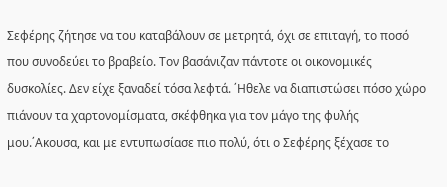Σεφέρης ζήτησε να του καταβάλουν σε μετρητά, όχι σε επιταγή, το ποσό που συνοδεύει το βραβείο. Τον βασάνιζαν πάντοτε οι οικονομικές δυσκολίες. Δεν είχε ξαναδεί τόσα λεφτά. ΄Ηθελε να διαπιστώσει πόσο χώρο πιάνουν τα χαρτονομίσματα, σκέφθηκα για τον μάγο της φυλής μου.΄Ακουσα, και με εντυπωσίασε πιο πολύ, ότι ο Σεφέρης ξέχασε το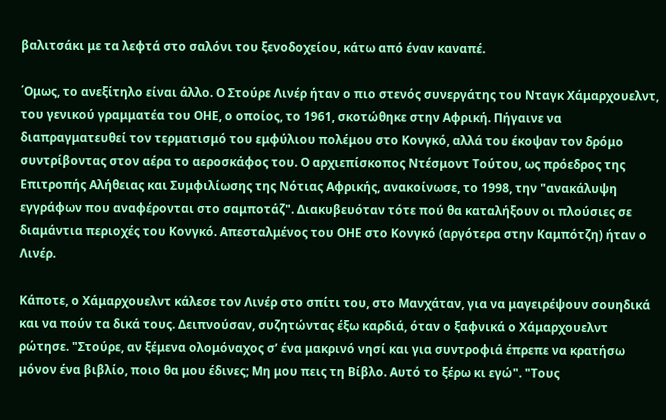βαλιτσάκι με τα λεφτά στο σαλόνι του ξενοδοχείου, κάτω από έναν καναπέ.

΄Ομως, το ανεξίτηλο είναι άλλο. Ο Στούρε Λινέρ ήταν ο πιο στενός συνεργάτης του Νταγκ Χάμαρχουελντ,  του γενικού γραμματέα του ΟΗΕ, ο οποίος, το 1961, σκοτώθηκε στην Αφρική. Πήγαινε να διαπραγματευθεί τον τερματισμό του εμφύλιου πολέμου στο Κονγκό, αλλά του έκοψαν τον δρόμο συντρίβοντας στον αέρα το αεροσκάφος του. Ο αρχιεπίσκοπος Ντέσμοντ Τούτου, ως πρόεδρος της Επιτροπής Αλήθειας και Συμφιλίωσης της Νότιας Αφρικής, ανακοίνωσε, το 1998, την "ανακάλυψη εγγράφων που αναφέρονται στο σαμποτάζ". Διακυβευόταν τότε πού θα καταλήξουν οι πλούσιες σε διαμάντια περιοχές του Κονγκό. Απεσταλμένος του ΟΗΕ στο Κονγκό (αργότερα στην Καμπότζη) ήταν ο Λινέρ.

Κάποτε, ο Χάμαρχουελντ κάλεσε τον Λινέρ στο σπίτι του, στο Μανχάταν, για να μαγειρέψουν σουηδικά και να πούν τα δικά τους. Δειπνούσαν, συζητώντας έξω καρδιά, όταν ο ξαφνικά ο Χάμαρχουελντ ρώτησε. "Στούρε, αν ξέμενα ολομόναχος σ’ ένα μακρινό νησί και για συντροφιά έπρεπε να κρατήσω μόνον ένα βιβλίο, ποιο θα μου έδινες; Μη μου πεις τη Βίβλο. Αυτό το ξέρω κι εγώ". "Τους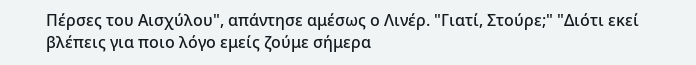Πέρσες του Αισχύλου", απάντησε αμέσως ο Λινέρ. "Γιατί, Στούρε;" "Διότι εκεί βλέπεις για ποιο λόγο εμείς ζούμε σήμερα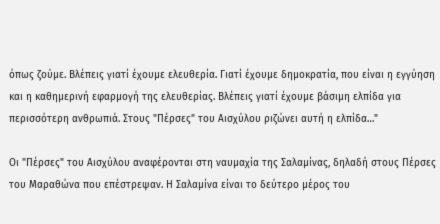όπως ζούμε. Βλέπεις γιατί έχουμε ελευθερία. Γιατί έχουμε δημοκρατία, που είναι η εγγύηση και η καθημερινή εφαρμογή της ελευθερίας. Βλέπεις γιατί έχουμε βάσιμη ελπίδα για περισσότερη ανθρωπιά. Στους "Πέρσες" του Αισχύλου ριζώνει αυτή η ελπίδα…"

Οι "Πέρσες" του Αισχύλου αναφέρονται στη ναυμαχία της Σαλαμίνας, δηλαδή στους Πέρσες του Μαραθώνα που επέστρεψαν. Η Σαλαμίνα είναι το δεύτερο μέρος του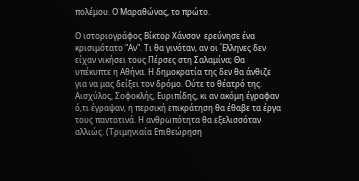πολέμου. Ο Μαραθώνας, το πρώτο.

Ο ιστοριογράφος Βίκτορ Χάνσον  ερεύνησε ένα κρισιμότατο "Αν". Τι θα γινόταν, αν οι ΄Ελληνες δεν είχαν νικήσει τους Πέρσες στη Σαλαμίνα; Θα υπέκυπτε η Αθήνα. Η δημοκρατία της δεν θα άνθιζε για να μας δείξει τον δρόμο. Ούτε το θέατρό της. Αισχύλος, Σοφοκλής, Ευριπίδης, κι αν ακόμη έγραφαν ό,τι έγραψαν, η περσική επικράτηση θα έθαβε τα έργα τους παντοτινά. Η ανθρωπότητα θα εξελισσόταν αλλιώς. (Τριμηνιαία Επιθεώρηση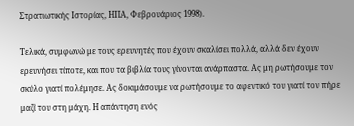Στρατιωτικής Ιστορίας, ΗΠΑ, Φεβρουάριος 1998).

Τελικά, συμφωνώ με τους ερευνητές που έχουν σκαλίσει πολλά, αλλά δεν έχουν ερευνήσει τίποτε, και που τα βιβλία τους γίνονται ανάρπαστα. Ας μη ρωτήσουμε τον σκύλο γιατί πολέμησε. Ας δοκιμάσουμε να ρωτήσουμε το αφεντικό του γιατί τον πήρε μαζί του στη μάχη. Η απάντηση ενός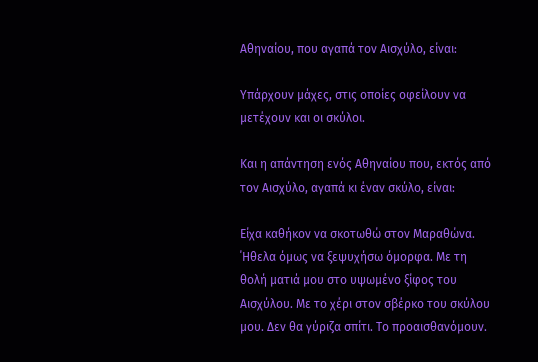Αθηναίου, που αγαπά τον Αισχύλο, είναι:

Υπάρχουν μάχες, στις οποίες οφείλουν να μετέχουν και οι σκύλοι.

Και η απάντηση ενός Αθηναίου που, εκτός από τον Αισχύλο, αγαπά κι έναν σκύλο, είναι:

Είχα καθήκον να σκοτωθώ στον Μαραθώνα. ΄Ηθελα όμως να ξεψυχήσω όμορφα. Με τη θολή ματιά μου στο υψωμένο ξίφος του Αισχύλου. Με το χέρι στον σβέρκο του σκύλου μου. Δεν θα γύριζα σπίτι. Το προαισθανόμουν.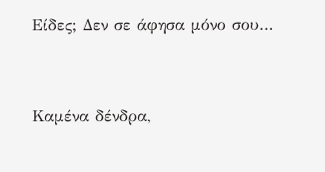Είδες; Δεν σε άφησα μόνο σου…



Καμένα δένδρα,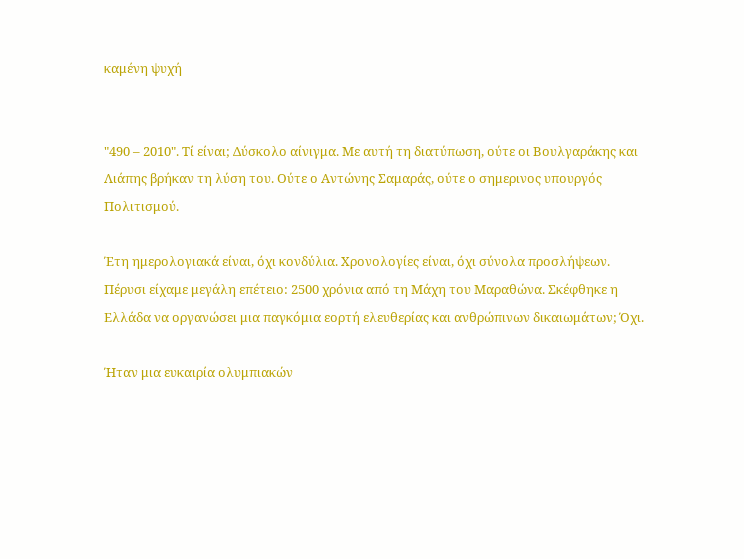καμένη ψυχή


"490 – 2010". Τί είναι; Δύσκολο αίνιγμα. Με αυτή τη διατύπωση, ούτε οι Βουλγαράκης και Λιάπης βρήκαν τη λύση του. Ούτε ο Αντώνης Σαμαράς, ούτε ο σημερινος υπουργός Πολιτισμού.

Έτη ημερολογιακά είναι, όχι κονδύλια. Χρονολογίες είναι, όχι σύνολα προσλήψεων. Πέρυσι είχαμε μεγάλη επέτειο: 2500 χρόνια από τη Μάχη του Μαραθώνα. Σκέφθηκε η Ελλάδα να οργανώσει μια παγκόμια εορτή ελευθερίας και ανθρώπινων δικαιωμάτων; Όχι.

Ήταν μια ευκαιρία ολυμπιακών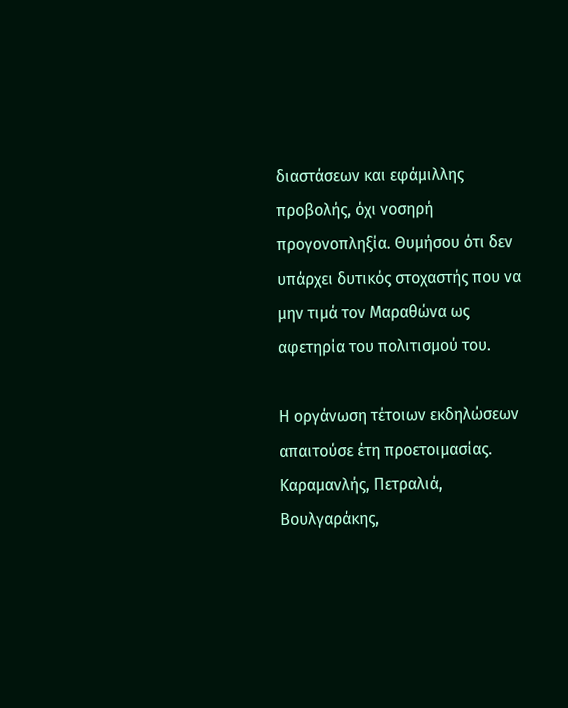διαστάσεων και εφάμιλλης προβολής, όχι νοσηρή προγονοπληξία. Θυμήσου ότι δεν υπάρχει δυτικός στοχαστής που να μην τιμά τον Μαραθώνα ως αφετηρία του πολιτισμού του.

Η οργάνωση τέτοιων εκδηλώσεων απαιτούσε έτη προετοιμασίας. Καραμανλής, Πετραλιά, Βουλγαράκης,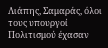Λιάπης, Σαμαράς, όλοι τους υπουργοί Πολιτισμού έχασαν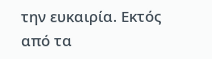την ευκαιρία. Εκτός από τα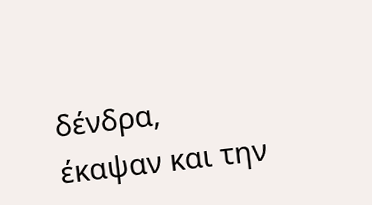δένδρα, έκαψαν και την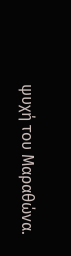ψυχή του Μαραθώνα.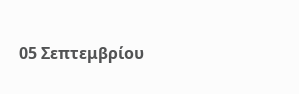05 Σεπτεμβρίου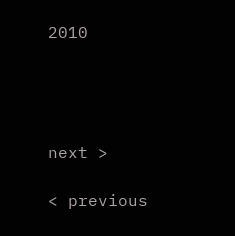2010




next >

< previous